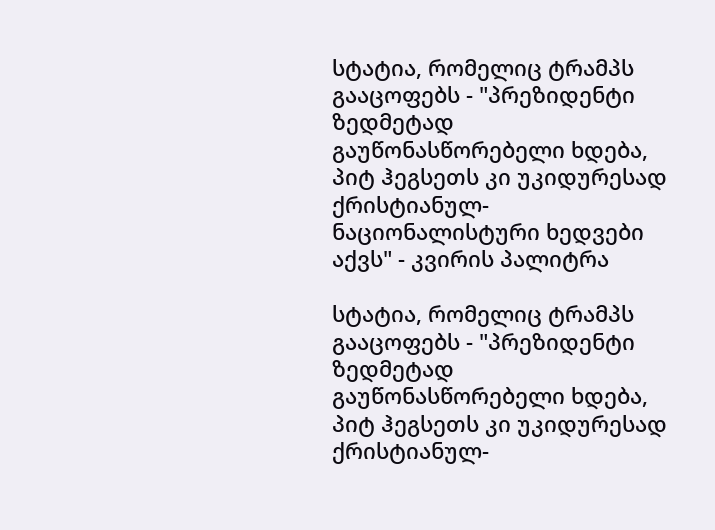სტატია, რომელიც ტრამპს გააცოფებს - "პრეზიდენტი ზედმეტად გაუწონასწორებელი ხდება, პიტ ჰეგსეთს კი უკიდურესად ქრისტიანულ-ნაციონალისტური ხედვები აქვს" - კვირის პალიტრა

სტატია, რომელიც ტრამპს გააცოფებს - "პრეზიდენტი ზედმეტად გაუწონასწორებელი ხდება, პიტ ჰეგსეთს კი უკიდურესად ქრისტიანულ-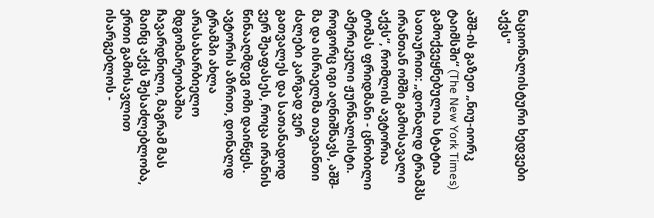ნაციონალისტური ხედვები აქვს"

აშშ-ის გაზეთ „ნიუ-იორკ ტაიმსში“ (The New York Times) გამოქვეყნებულია სტატია სათაურით: „დონალდ ტრამპს ირანთან ომში გამოსავალი აქვს“, რომლის ავტორია ტომას ფრიდმანი - ცნობილი ამერიკელი ჟურნალისტი. როგორც იგი აღნიშნავს, აშშ-მა და ისრაელმა თავიანთი ძალები კარგად ვერ გათვალეს და სათანადოდ ვერ შეაფასეს, როცა ირანის წინააღმდეგ ომი დაიწყეს. ავტორის აზრით, დონალდ ტრამპი ახლა არასახარბიელო მდგომარეობაშია ჩავარდნილი, მაგრამ მას მაინც აქვს შესაძლებლობა, ერთი გამოსავლით ისარგებლოს -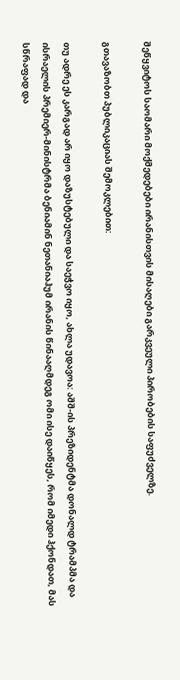შეწყვიტოს საომარი მოქმედებები ირანისთვის მისაღები გარკვეული პირობების საფუძველზე.

გთავაზობთ პუბლიკაციას შემოკლებით:

თუ ადრე ეს კარგად არ იყო დაზუსტებული და საეჭვო იყო, ახლა უდავოა: აშშ-ის პრეზიდენტმა დონალდ ტრამპმა და ისრაელის პრემიერ-მინისტრმა ბენიამინ ნეთანიაჰუმ ირანის წინააღმდეგ ომი ისე დაიწყეს, რომ იმედი ჰქონდათ, მას სწრაფად და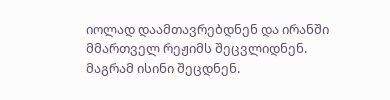იოლად დაამთავრებდნენ და ირანში მმართველ რეჟიმს შეცვლიდნენ. მაგრამ ისინი შეცდნენ.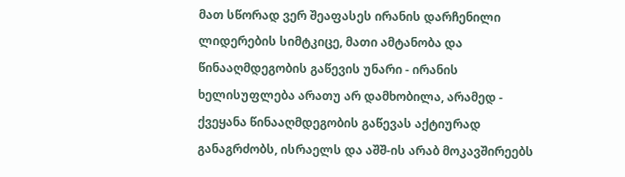მათ სწორად ვერ შეაფასეს ირანის დარჩენილი ლიდერების სიმტკიცე, მათი ამტანობა და წინააღმდეგობის გაწევის უნარი - ირანის ხელისუფლება არათუ არ დამხობილა, არამედ - ქვეყანა წინააღმდეგობის გაწევას აქტიურად განაგრძობს, ისრაელს და აშშ-ის არაბ მოკავშირეებს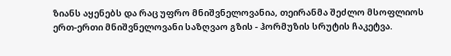ზიანს აყენებს და რაც უფრო მნიშვნელოვანია, თეირანმა შეძლო მსოფლიოს ერთ-ერთი მნიშვნელოვანი საზღვაო გზის - ჰორმუზის სრუტის ჩაკეტვა.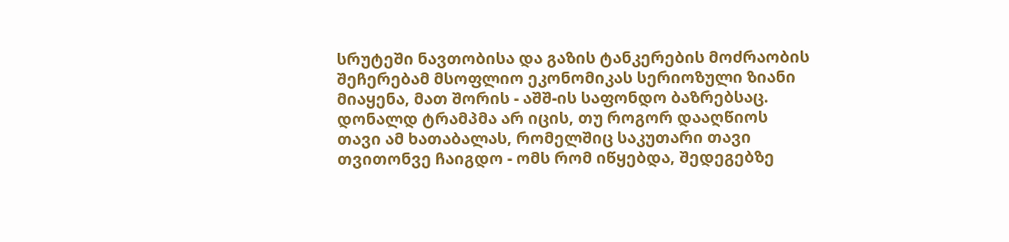სრუტეში ნავთობისა და გაზის ტანკერების მოძრაობის შეჩერებამ მსოფლიო ეკონომიკას სერიოზული ზიანი მიაყენა, მათ შორის - აშშ-ის საფონდო ბაზრებსაც. დონალდ ტრამპმა არ იცის, თუ როგორ დააღწიოს თავი ამ ხათაბალას, რომელშიც საკუთარი თავი თვითონვე ჩაიგდო - ომს რომ იწყებდა, შედეგებზე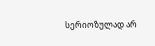სერიოზულად არ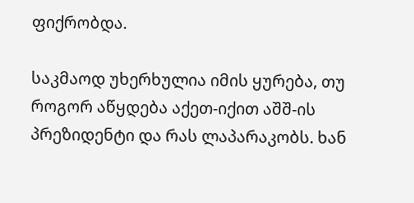ფიქრობდა.

საკმაოდ უხერხულია იმის ყურება, თუ როგორ აწყდება აქეთ-იქით აშშ-ის პრეზიდენტი და რას ლაპარაკობს. ხან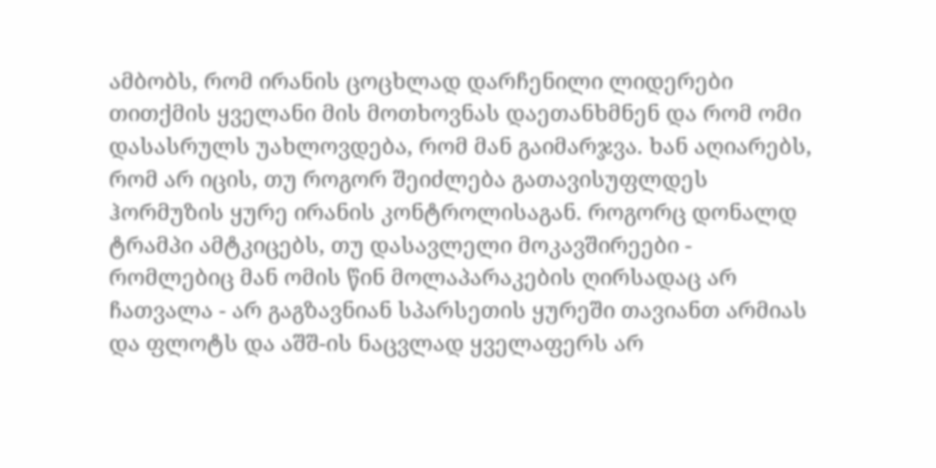ამბობს, რომ ირანის ცოცხლად დარჩენილი ლიდერები თითქმის ყველანი მის მოთხოვნას დაეთანხმნენ და რომ ომი დასასრულს უახლოვდება, რომ მან გაიმარჯვა. ხან აღიარებს, რომ არ იცის, თუ როგორ შეიძლება გათავისუფლდეს ჰორმუზის ყურე ირანის კონტროლისაგან. როგორც დონალდ ტრამპი ამტკიცებს, თუ დასავლელი მოკავშირეები - რომლებიც მან ომის წინ მოლაპარაკების ღირსადაც არ ჩათვალა - არ გაგზავნიან სპარსეთის ყურეში თავიანთ არმიას და ფლოტს და აშშ-ის ნაცვლად ყველაფერს არ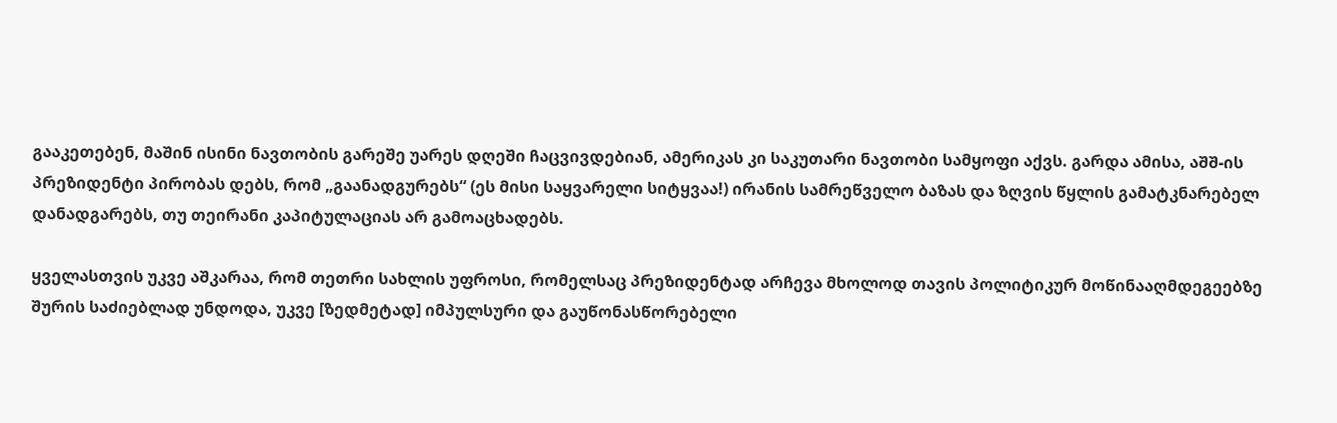გააკეთებენ, მაშინ ისინი ნავთობის გარეშე უარეს დღეში ჩაცვივდებიან, ამერიკას კი საკუთარი ნავთობი სამყოფი აქვს. გარდა ამისა, აშშ-ის პრეზიდენტი პირობას დებს, რომ „გაანადგურებს“ (ეს მისი საყვარელი სიტყვაა!) ირანის სამრეწველო ბაზას და ზღვის წყლის გამატკნარებელ დანადგარებს, თუ თეირანი კაპიტულაციას არ გამოაცხადებს.

ყველასთვის უკვე აშკარაა, რომ თეთრი სახლის უფროსი, რომელსაც პრეზიდენტად არჩევა მხოლოდ თავის პოლიტიკურ მოწინააღმდეგეებზე შურის საძიებლად უნდოდა, უკვე [ზედმეტად] იმპულსური და გაუწონასწორებელი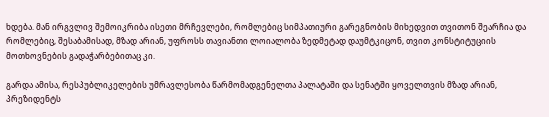ხდება. მან ირგვლივ შემოიკრიბა ისეთი მრჩევლები, რომლებიც სიმპათიური გარეგნობის მიხედვით თვითონ შეარჩია და რომლებიც, შესაბამისად, მზად არიან, უფროსს თავიანთი ლოიალობა ზედმეტად დაუმტკიცონ, თვით კონსტიტუციის მოთხოვნების გადაჭარბებითაც კი.

გარდა ამისა, რესპუბლიკელების უმრავლესობა წარმომადგენელთა პალატაში და სენატში ყოველთვის მზად არიან, პრეზიდენტს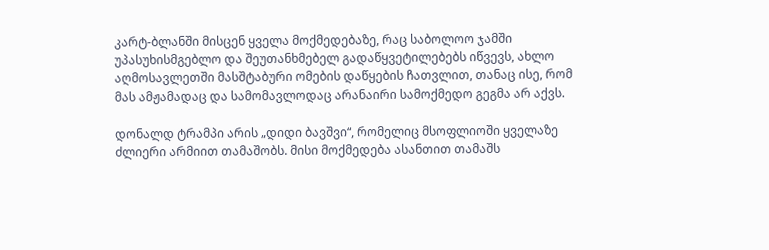კარტ-ბლანში მისცენ ყველა მოქმედებაზე, რაც საბოლოო ჯამში უპასუხისმგებლო და შეუთანხმებელ გადაწყვეტილებებს იწვევს, ახლო აღმოსავლეთში მასშტაბური ომების დაწყების ჩათვლით, თანაც ისე, რომ მას ამჟამადაც და სამომავლოდაც არანაირი სამოქმედო გეგმა არ აქვს.

დონალდ ტრამპი არის „დიდი ბავშვი“, რომელიც მსოფლიოში ყველაზე ძლიერი არმიით თამაშობს. მისი მოქმედება ასანთით თამაშს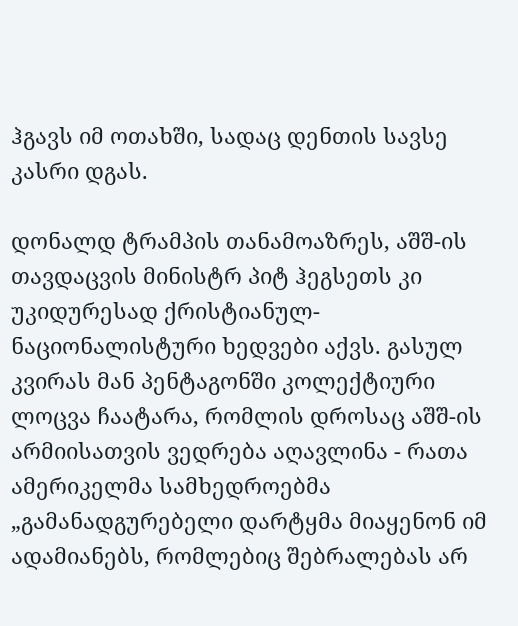ჰგავს იმ ოთახში, სადაც დენთის სავსე კასრი დგას.

დონალდ ტრამპის თანამოაზრეს, აშშ-ის თავდაცვის მინისტრ პიტ ჰეგსეთს კი უკიდურესად ქრისტიანულ-ნაციონალისტური ხედვები აქვს. გასულ კვირას მან პენტაგონში კოლექტიური ლოცვა ჩაატარა, რომლის დროსაც აშშ-ის არმიისათვის ვედრება აღავლინა - რათა ამერიკელმა სამხედროებმა „გამანადგურებელი დარტყმა მიაყენონ იმ ადამიანებს, რომლებიც შებრალებას არ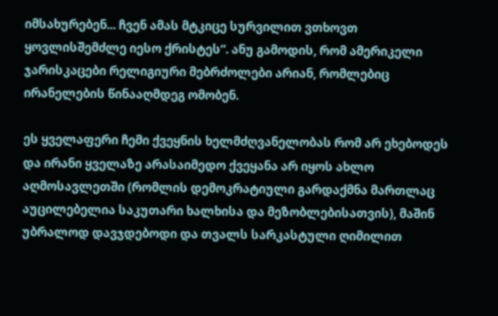იმსახურებენ... ჩვენ ამას მტკიცე სურვილით ვთხოვთ ყოვლისშემძლე იესო ქრისტეს“. ანუ გამოდის, რომ ამერიკელი ჯარისკაცები რელიგიური მებრძოლები არიან, რომლებიც ირანელების წინააღმდეგ ომობენ.

ეს ყველაფერი ჩემი ქვეყნის ხელმძღვანელობას რომ არ ეხებოდეს და ირანი ყველაზე არასაიმედო ქვეყანა არ იყოს ახლო აღმოსავლეთში (რომლის დემოკრატიული გარდაქმნა მართლაც აუცილებელია საკუთარი ხალხისა და მეზობლებისათვის), მაშინ უბრალოდ დავჯდებოდი და თვალს სარკასტული ღიმილით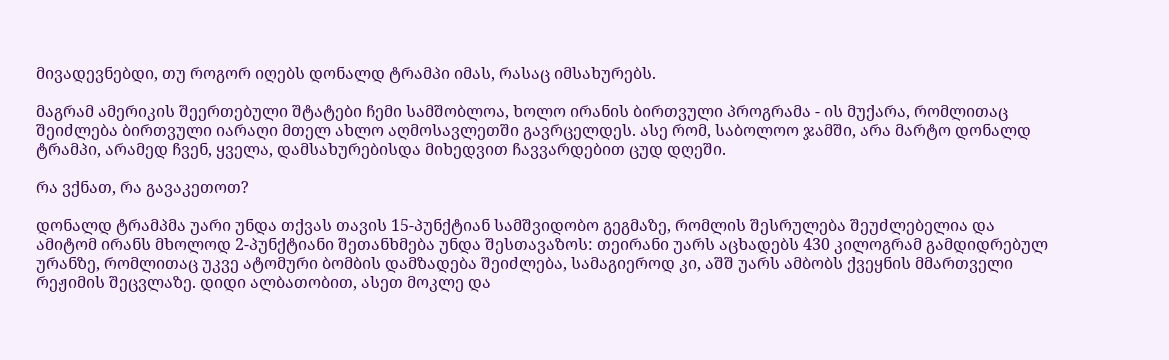მივადევნებდი, თუ როგორ იღებს დონალდ ტრამპი იმას, რასაც იმსახურებს.

მაგრამ ამერიკის შეერთებული შტატები ჩემი სამშობლოა, ხოლო ირანის ბირთვული პროგრამა - ის მუქარა, რომლითაც შეიძლება ბირთვული იარაღი მთელ ახლო აღმოსავლეთში გავრცელდეს. ასე რომ, საბოლოო ჯამში, არა მარტო დონალდ ტრამპი, არამედ ჩვენ, ყველა, დამსახურებისდა მიხედვით ჩავვარდებით ცუდ დღეში.

რა ვქნათ, რა გავაკეთოთ?

დონალდ ტრამპმა უარი უნდა თქვას თავის 15-პუნქტიან სამშვიდობო გეგმაზე, რომლის შესრულება შეუძლებელია და ამიტომ ირანს მხოლოდ 2-პუნქტიანი შეთანხმება უნდა შესთავაზოს: თეირანი უარს აცხადებს 430 კილოგრამ გამდიდრებულ ურანზე, რომლითაც უკვე ატომური ბომბის დამზადება შეიძლება, სამაგიეროდ კი, აშშ უარს ამბობს ქვეყნის მმართველი რეჟიმის შეცვლაზე. დიდი ალბათობით, ასეთ მოკლე და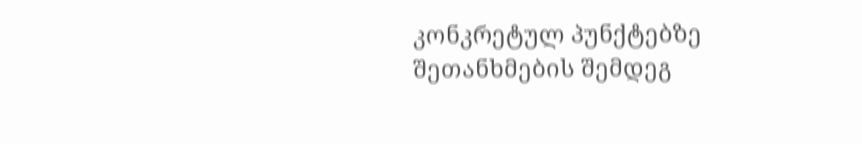კონკრეტულ პუნქტებზე შეთანხმების შემდეგ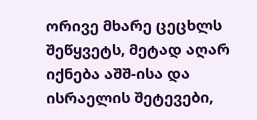ორივე მხარე ცეცხლს შეწყვეტს, მეტად აღარ იქნება აშშ-ისა და ისრაელის შეტევები,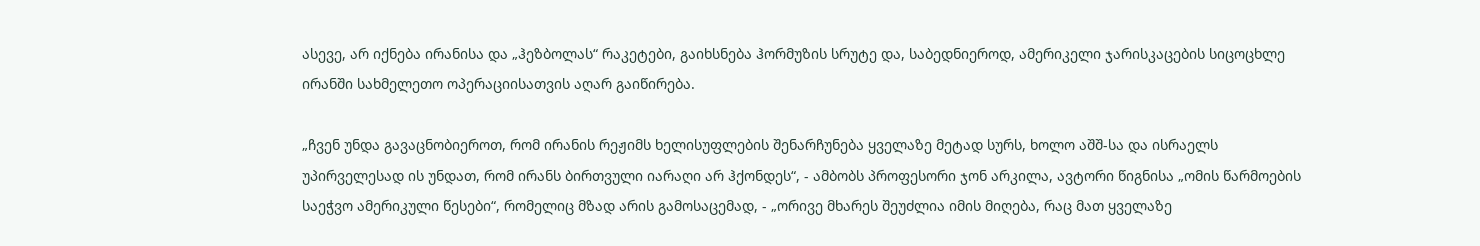ასევე, არ იქნება ირანისა და „ჰეზბოლას“ რაკეტები, გაიხსნება ჰორმუზის სრუტე და, საბედნიეროდ, ამერიკელი ჯარისკაცების სიცოცხლე ირანში სახმელეთო ოპერაციისათვის აღარ გაიწირება.

„ჩვენ უნდა გავაცნობიეროთ, რომ ირანის რეჟიმს ხელისუფლების შენარჩუნება ყველაზე მეტად სურს, ხოლო აშშ-სა და ისრაელს უპირველესად ის უნდათ, რომ ირანს ბირთვული იარაღი არ ჰქონდეს“, - ამბობს პროფესორი ჯონ არკილა, ავტორი წიგნისა „ომის წარმოების საეჭვო ამერიკული წესები“, რომელიც მზად არის გამოსაცემად, - „ორივე მხარეს შეუძლია იმის მიღება, რაც მათ ყველაზე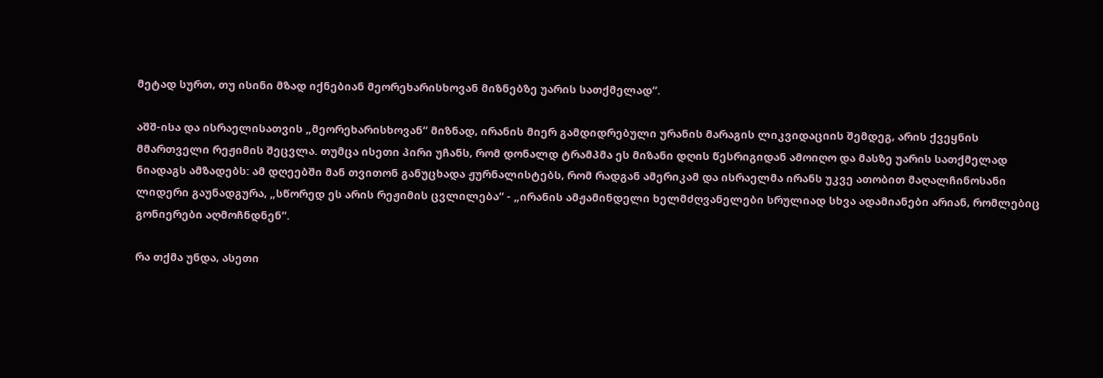მეტად სურთ, თუ ისინი მზად იქნებიან მეორეხარისხოვან მიზნებზე უარის სათქმელად“.

აშშ-ისა და ისრაელისათვის „მეორეხარისხოვან“ მიზნად, ირანის მიერ გამდიდრებული ურანის მარაგის ლიკვიდაციის შემდეგ, არის ქვეყნის მმართველი რეჟიმის შეცვლა. თუმცა ისეთი პირი უჩანს, რომ დონალდ ტრამპმა ეს მიზანი დღის წესრიგიდან ამოიღო და მასზე უარის სათქმელად ნიადაგს ამზადებს: ამ დღეებში მან თვითონ განუცხადა ჟურნალისტებს, რომ რადგან ამერიკამ და ისრაელმა ირანს უკვე ათობით მაღალჩინოსანი ლიდერი გაუნადგურა, „სწორედ ეს არის რეჟიმის ცვლილება“ - „ირანის ამჟამინდელი ხელმძღვანელები სრულიად სხვა ადამიანები არიან, რომლებიც გონიერები აღმოჩნდნენ“.

რა თქმა უნდა, ასეთი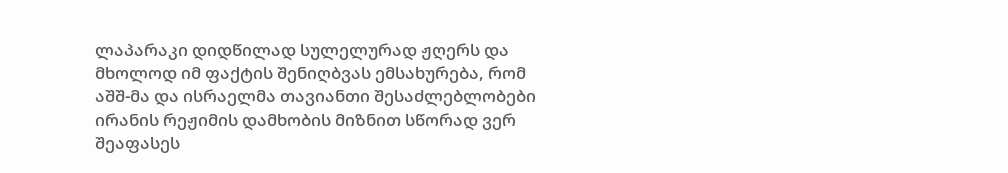ლაპარაკი დიდწილად სულელურად ჟღერს და მხოლოდ იმ ფაქტის შენიღბვას ემსახურება, რომ აშშ-მა და ისრაელმა თავიანთი შესაძლებლობები ირანის რეჟიმის დამხობის მიზნით სწორად ვერ შეაფასეს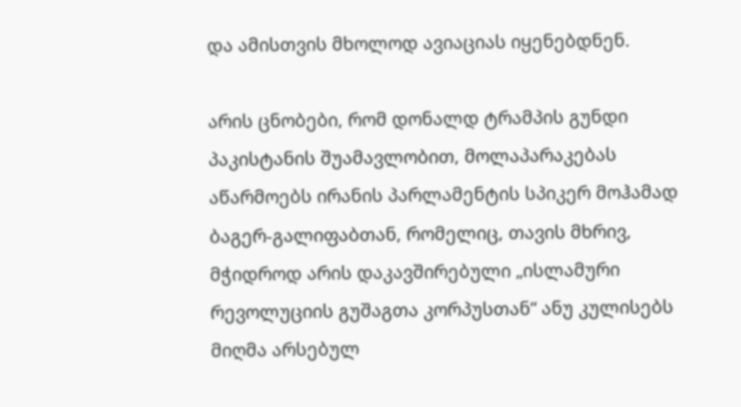და ამისთვის მხოლოდ ავიაციას იყენებდნენ.

არის ცნობები, რომ დონალდ ტრამპის გუნდი პაკისტანის შუამავლობით, მოლაპარაკებას აწარმოებს ირანის პარლამენტის სპიკერ მოჰამად ბაგერ-გალიფაბთან, რომელიც, თავის მხრივ, მჭიდროდ არის დაკავშირებული „ისლამური რევოლუციის გუშაგთა კორპუსთან“ ანუ კულისებს მიღმა არსებულ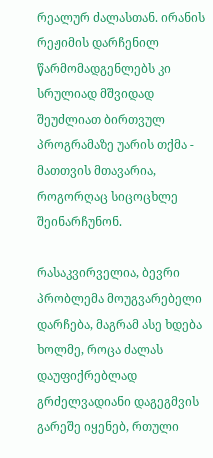რეალურ ძალასთან. ირანის რეჟიმის დარჩენილ წარმომადგენლებს კი სრულიად მშვიდად შეუძლიათ ბირთვულ პროგრამაზე უარის თქმა - მათთვის მთავარია, როგორღაც სიცოცხლე შეინარჩუნონ.

რასაკვირველია, ბევრი პრობლემა მოუგვარებელი დარჩება, მაგრამ ასე ხდება ხოლმე, როცა ძალას დაუფიქრებლად გრძელვადიანი დაგეგმვის გარეშე იყენებ, რთული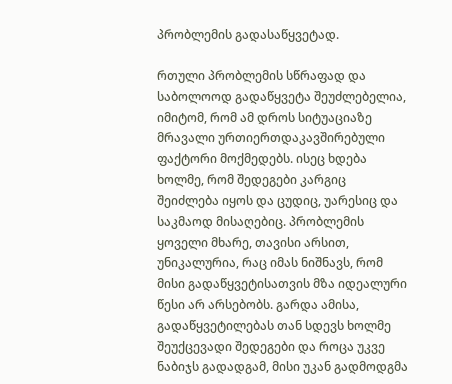პრობლემის გადასაწყვეტად.

რთული პრობლემის სწრაფად და საბოლოოდ გადაწყვეტა შეუძლებელია, იმიტომ, რომ ამ დროს სიტუაციაზე მრავალი ურთიერთდაკავშირებული ფაქტორი მოქმედებს. ისეც ხდება ხოლმე, რომ შედეგები კარგიც შეიძლება იყოს და ცუდიც, უარესიც და საკმაოდ მისაღებიც. პრობლემის ყოველი მხარე, თავისი არსით, უნიკალურია, რაც იმას ნიშნავს, რომ მისი გადაწყვეტისათვის მზა იდეალური წესი არ არსებობს. გარდა ამისა, გადაწყვეტილებას თან სდევს ხოლმე შეუქცევადი შედეგები და როცა უკვე ნაბიჯს გადადგამ, მისი უკან გადმოდგმა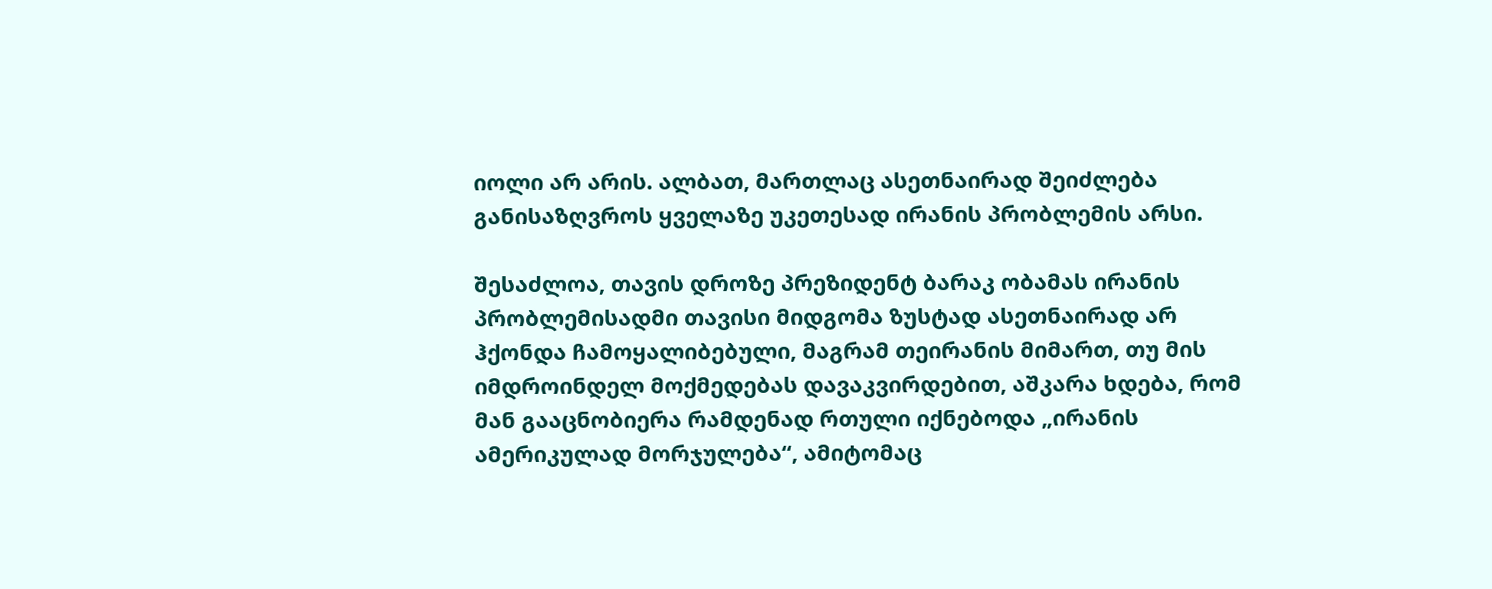იოლი არ არის. ალბათ, მართლაც ასეთნაირად შეიძლება განისაზღვროს ყველაზე უკეთესად ირანის პრობლემის არსი.

შესაძლოა, თავის დროზე პრეზიდენტ ბარაკ ობამას ირანის პრობლემისადმი თავისი მიდგომა ზუსტად ასეთნაირად არ ჰქონდა ჩამოყალიბებული, მაგრამ თეირანის მიმართ, თუ მის იმდროინდელ მოქმედებას დავაკვირდებით, აშკარა ხდება, რომ მან გააცნობიერა რამდენად რთული იქნებოდა „ირანის ამერიკულად მორჯულება“, ამიტომაც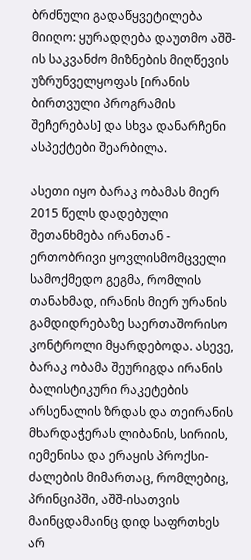ბრძნული გადაწყვეტილება მიიღო: ყურადღება დაუთმო აშშ-ის საკვანძო მიზნების მიღწევის უზრუნველყოფას [ირანის ბირთვული პროგრამის შეჩერებას] და სხვა დანარჩენი ასპექტები შეარბილა.

ასეთი იყო ბარაკ ობამას მიერ 2015 წელს დადებული შეთანხმება ირანთან - ერთობრივი ყოვლისმომცველი სამოქმედო გეგმა, რომლის თანახმად, ირანის მიერ ურანის გამდიდრებაზე საერთაშორისო კონტროლი მყარდებოდა. ასევე, ბარაკ ობამა შეურიგდა ირანის ბალისტიკური რაკეტების არსენალის ზრდას და თეირანის მხარდაჭერას ლიბანის, სირიის, იემენისა და ერაყის პროქსი-ძალების მიმართაც, რომლებიც, პრინციპში, აშშ-ისათვის მაინცდამაინც დიდ საფრთხეს არ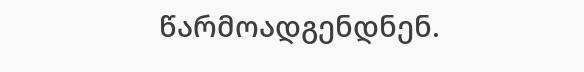წარმოადგენდნენ.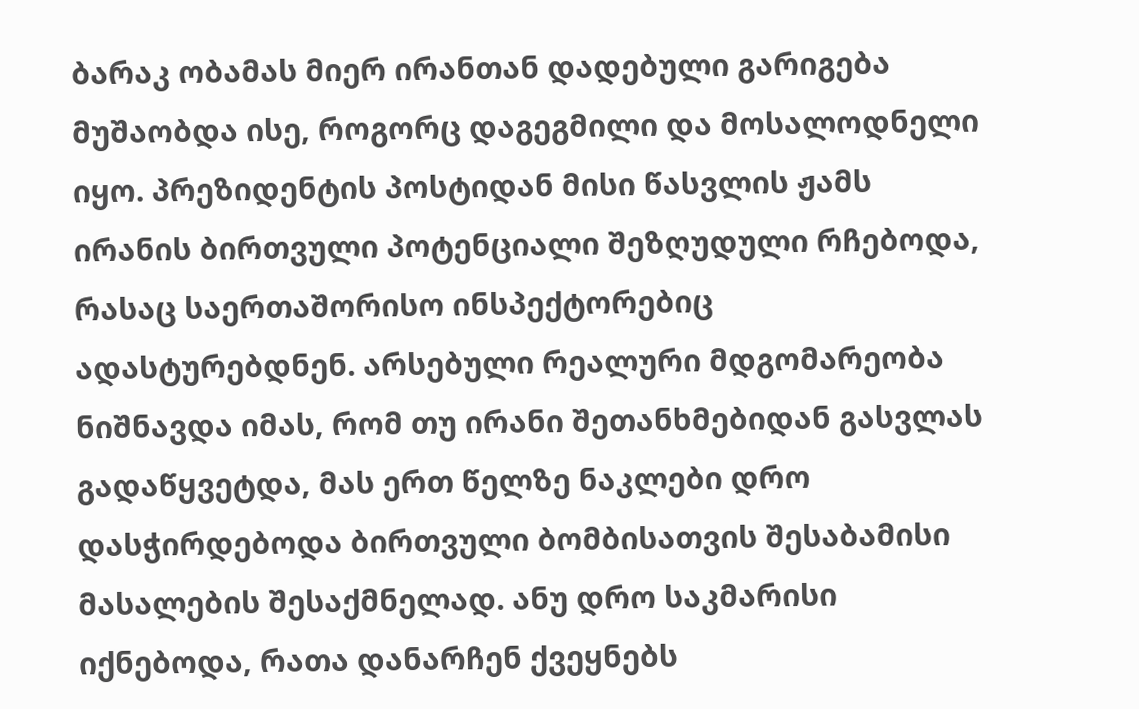ბარაკ ობამას მიერ ირანთან დადებული გარიგება მუშაობდა ისე, როგორც დაგეგმილი და მოსალოდნელი იყო. პრეზიდენტის პოსტიდან მისი წასვლის ჟამს ირანის ბირთვული პოტენციალი შეზღუდული რჩებოდა, რასაც საერთაშორისო ინსპექტორებიც ადასტურებდნენ. არსებული რეალური მდგომარეობა ნიშნავდა იმას, რომ თუ ირანი შეთანხმებიდან გასვლას გადაწყვეტდა, მას ერთ წელზე ნაკლები დრო დასჭირდებოდა ბირთვული ბომბისათვის შესაბამისი მასალების შესაქმნელად. ანუ დრო საკმარისი იქნებოდა, რათა დანარჩენ ქვეყნებს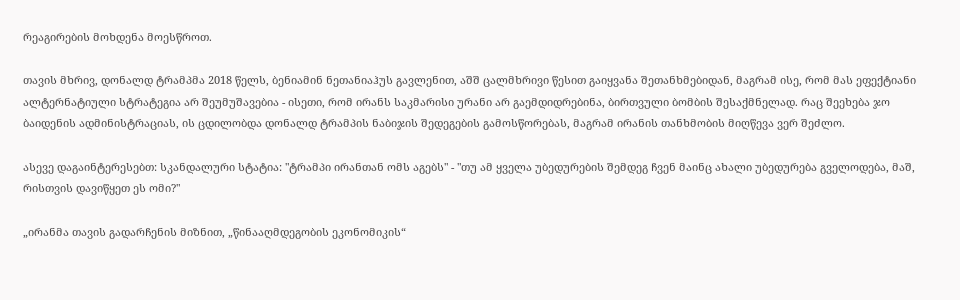რეაგირების მოხდენა მოესწროთ.

თავის მხრივ, დონალდ ტრამპმა 2018 წელს, ბენიამინ ნეთანიაჰუს გავლენით, აშშ ცალმხრივი წესით გაიყვანა შეთანხმებიდან, მაგრამ ისე, რომ მას ეფექტიანი ალტერნატიული სტრატეგია არ შეუმუშავებია - ისეთი, რომ ირანს საკმარისი ურანი არ გაემდიდრებინა, ბირთვული ბომბის შესაქმნელად. რაც შეეხება ჯო ბაიდენის ადმინისტრაციას, ის ცდილობდა დონალდ ტრამპის ნაბიჯის შედეგების გამოსწორებას, მაგრამ ირანის თანხმობის მიღწევა ვერ შეძლო.

ასევე დაგაინტერესებთ: სკანდალური სტატია: "ტრამპი ირანთან ომს აგებს" - "თუ ამ ყველა უბედურების შემდეგ ჩვენ მაინც ახალი უბედურება გველოდება, მაშ, რისთვის დავიწყეთ ეს ომი?"

„ირანმა თავის გადარჩენის მიზნით, „წინააღმდეგობის ეკონომიკის“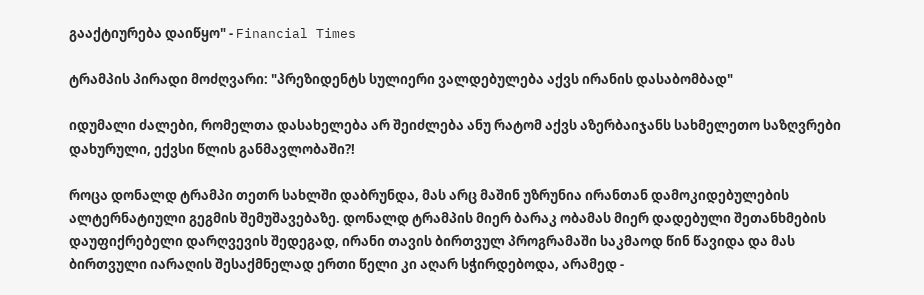გააქტიურება დაიწყო" - Financial Times

ტრამპის პირადი მოძღვარი: "პრეზიდენტს სულიერი ვალდებულება აქვს ირანის დასაბომბად"

იდუმალი ძალები, რომელთა დასახელება არ შეიძლება ანუ რატომ აქვს აზერბაიჯანს სახმელეთო საზღვრები დახურული, ექვსი წლის განმავლობაში?!

როცა დონალდ ტრამპი თეთრ სახლში დაბრუნდა, მას არც მაშინ უზრუნია ირანთან დამოკიდებულების ალტერნატიული გეგმის შემუშავებაზე. დონალდ ტრამპის მიერ ბარაკ ობამას მიერ დადებული შეთანხმების დაუფიქრებელი დარღვევის შედეგად, ირანი თავის ბირთვულ პროგრამაში საკმაოდ წინ წავიდა და მას ბირთვული იარაღის შესაქმნელად ერთი წელი კი აღარ სჭირდებოდა, არამედ -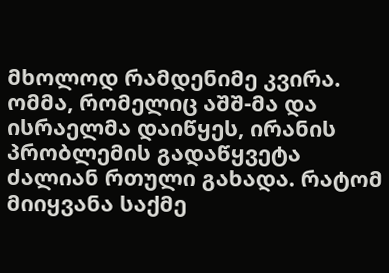მხოლოდ რამდენიმე კვირა. ომმა, რომელიც აშშ-მა და ისრაელმა დაიწყეს, ირანის პრობლემის გადაწყვეტა ძალიან რთული გახადა. რატომ მიიყვანა საქმე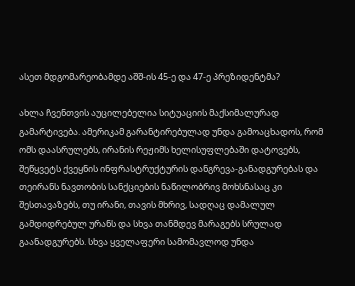ასეთ მდგომარეობამდე აშშ-ის 45-ე და 47-ე პრეზიდენტმა?

ახლა ჩვენთვის აუცილებელია სიტუაციის მაქსიმალურად გამარტივება. ამერიკამ გარანტირებულად უნდა გამოაცხადოს, რომ ომს დაასრულებს, ირანის რეჟიმს ხელისუფლებაში დატოვებს, შეწყვეტს ქვეყნის ინფრასტრუქტურის დანგრევა-განადგურებას და თეირანს ნავთობის სანქციების ნაწილობრივ მოხსნასაც კი შესთავაზებს, თუ ირანი, თავის მხრივ, სადღაც დამალულ გამდიდრებულ ურანს და სხვა თანმდევ მარაგებს სრულად გაანადგურებს. სხვა ყველაფერი სამომავლოდ უნდა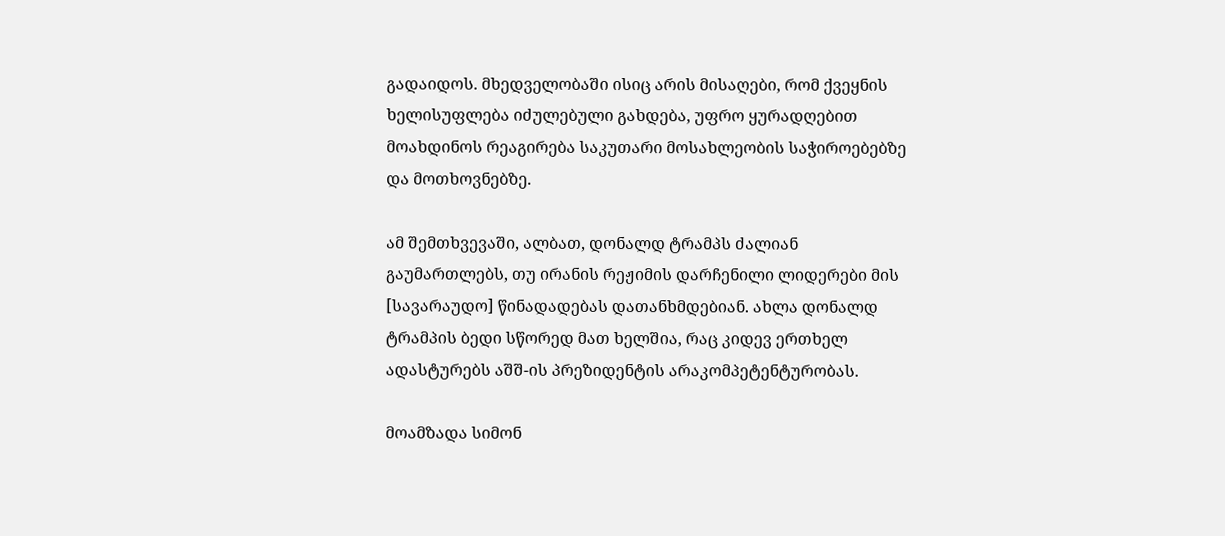გადაიდოს. მხედველობაში ისიც არის მისაღები, რომ ქვეყნის ხელისუფლება იძულებული გახდება, უფრო ყურადღებით მოახდინოს რეაგირება საკუთარი მოსახლეობის საჭიროებებზე და მოთხოვნებზე.

ამ შემთხვევაში, ალბათ, დონალდ ტრამპს ძალიან გაუმართლებს, თუ ირანის რეჟიმის დარჩენილი ლიდერები მის [სავარაუდო] წინადადებას დათანხმდებიან. ახლა დონალდ ტრამპის ბედი სწორედ მათ ხელშია, რაც კიდევ ერთხელ ადასტურებს აშშ-ის პრეზიდენტის არაკომპეტენტურობას.

მოამზადა სიმონ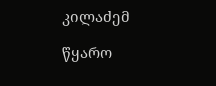კილაძემ

წყარო